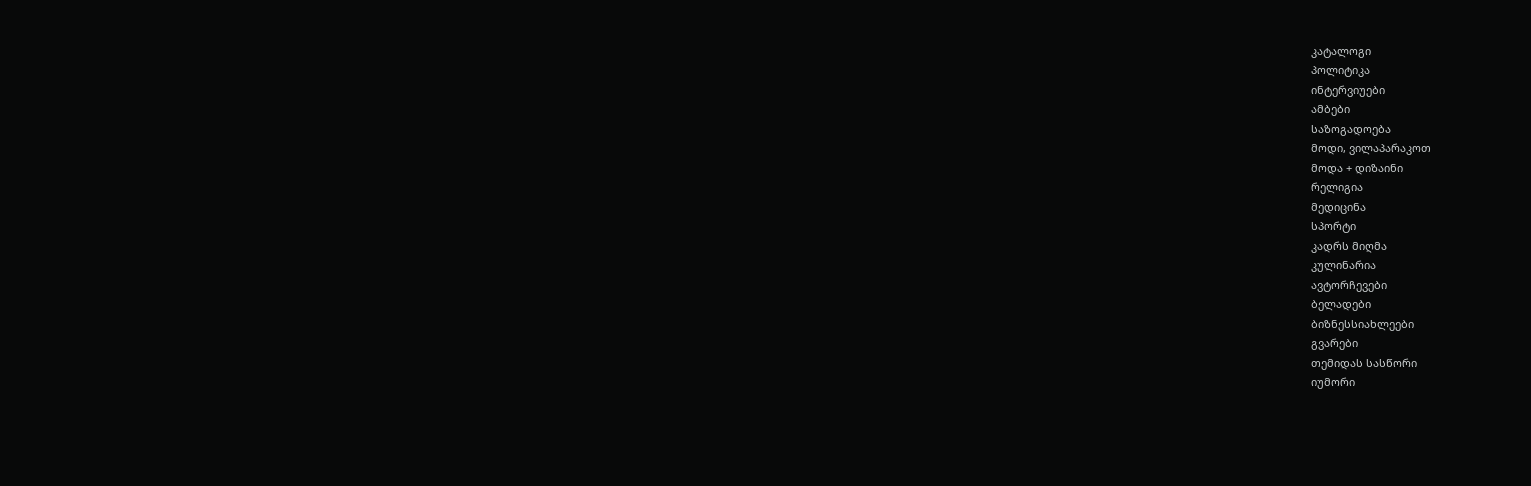კატალოგი
პოლიტიკა
ინტერვიუები
ამბები
საზოგადოება
მოდი, ვილაპარაკოთ
მოდა + დიზაინი
რელიგია
მედიცინა
სპორტი
კადრს მიღმა
კულინარია
ავტორჩევები
ბელადები
ბიზნესსიახლეები
გვარები
თემიდას სასწორი
იუმორი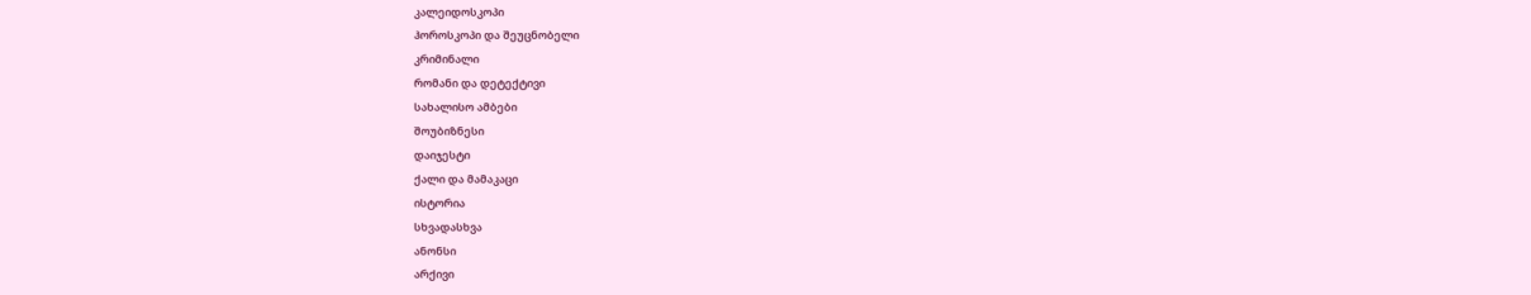კალეიდოსკოპი
ჰოროსკოპი და შეუცნობელი
კრიმინალი
რომანი და დეტექტივი
სახალისო ამბები
შოუბიზნესი
დაიჯესტი
ქალი და მამაკაცი
ისტორია
სხვადასხვა
ანონსი
არქივი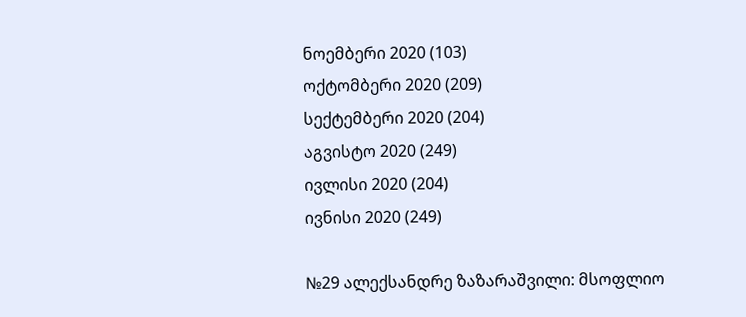ნოემბერი 2020 (103)
ოქტომბერი 2020 (209)
სექტემბერი 2020 (204)
აგვისტო 2020 (249)
ივლისი 2020 (204)
ივნისი 2020 (249)

№29 ალექსანდრე ზაზარაშვილი: მსოფლიო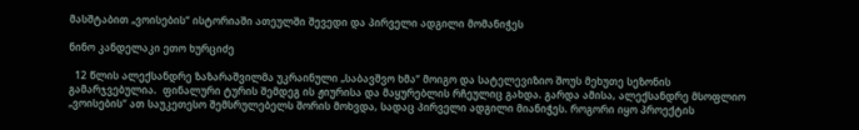მასშტაბით „ვოისების“ ისტორიაში ათეულში შევედი და პირველი ადგილი მომანიჭეს

ნინო კანდელაკი ეთო ხურციძე

  12 წლის ალექსანდრე ზაზარაშვილმა უკრაინული „საბავშვო ხმა“ მოიგო და სატელევიზიო შოუს მეხუთე სეზონის გამარჯვებულია.  ფინალური ტურის შემდეგ ის ჟიურისა და მაყურებლის რჩეულიც გახდა. გარდა ამისა, ალექსანდრე მსოფლიო „ვოისების“ ათ საუკეთესო შემსრულებელს შორის მოხვდა, სადაც პირველი ადგილი მიანიჭეს. როგორი იყო პროექტის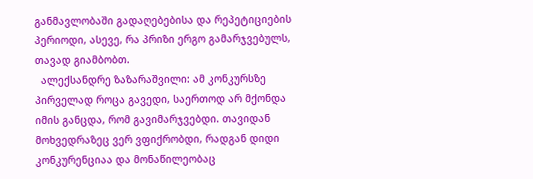განმავლობაში გადაღებებისა და რეპეტიციების პერიოდი, ასევე, რა პრიზი ერგო გამარჯვებულს, თავად გიამბობთ.
  ალექსანდრე ზაზარაშვილი: ამ კონკურსზე პირველად როცა გავედი, საერთოდ არ მქონდა იმის განცდა, რომ გავიმარჯვებდი. თავიდან მოხვედრაზეც ვერ ვფიქრობდი, რადგან დიდი კონკურენციაა და მონაწილეობაც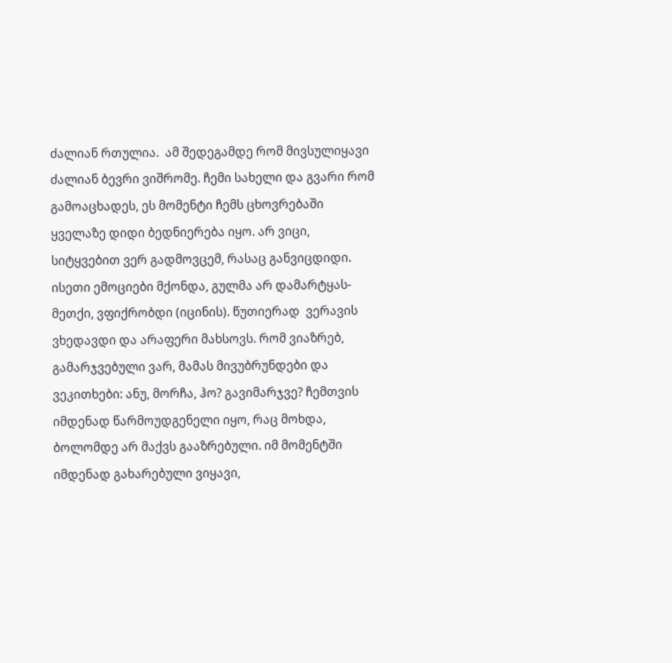ძალიან რთულია.  ამ შედეგამდე რომ მივსულიყავი ძალიან ბევრი ვიშრომე. ჩემი სახელი და გვარი რომ  გამოაცხადეს, ეს მომენტი ჩემს ცხოვრებაში ყველაზე დიდი ბედნიერება იყო. არ ვიცი, სიტყვებით ვერ გადმოვცემ, რასაც განვიცდიდი. ისეთი ემოციები მქონდა, გულმა არ დამარტყას-მეთქი, ვფიქრობდი (იცინის). წუთიერად  ვერავის ვხედავდი და არაფერი მახსოვს. რომ ვიაზრებ, გამარჯვებული ვარ, მამას მივუბრუნდები და ვეკითხები: ანუ, მორჩა, ჰო? გავიმარჯვე? ჩემთვის იმდენად წარმოუდგენელი იყო, რაც მოხდა, ბოლომდე არ მაქვს გააზრებული. იმ მომენტში იმდენად გახარებული ვიყავი,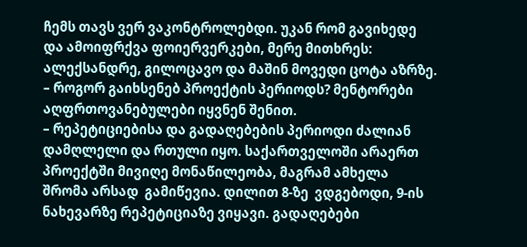ჩემს თავს ვერ ვაკონტროლებდი. უკან რომ გავიხედე და ამოიფრქვა ფოიერვერკები, მერე მითხრეს: ალექსანდრე, გილოცავო და მაშინ მოვედი ცოტა აზრზე.
– როგორ გაიხსენებ პროექტის პერიოდს? მენტორები აღფრთოვანებულები იყვნენ შენით.
– რეპეტიციებისა და გადაღებების პერიოდი ძალიან დამღლელი და რთული იყო. საქართველოში არაერთ პროექტში მივიღე მონაწილეობა, მაგრამ ამხელა შრომა არსად  გამიწევია. დილით 8-ზე  ვდგებოდი, 9-ის ნახევარზე რეპეტიციაზე ვიყავი. გადაღებები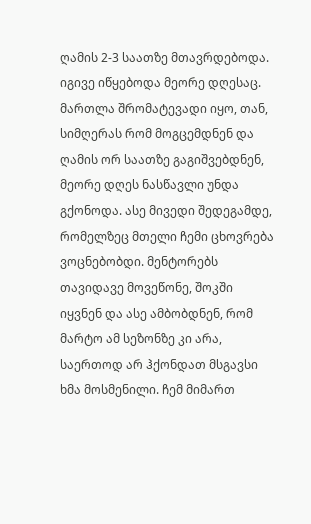ღამის 2-3 საათზე მთავრდებოდა. იგივე იწყებოდა მეორე დღესაც. მართლა შრომატევადი იყო, თან, სიმღერას რომ მოგცემდნენ და ღამის ორ საათზე გაგიშვებდნენ, მეორე დღეს ნასწავლი უნდა გქონოდა. ასე მივედი შედეგამდე, რომელზეც მთელი ჩემი ცხოვრება ვოცნებობდი. მენტორებს თავიდავე მოვეწონე, შოკში იყვნენ და ასე ამბობდნენ, რომ მარტო ამ სეზონზე კი არა, საერთოდ არ ჰქონდათ მსგავსი ხმა მოსმენილი. ჩემ მიმართ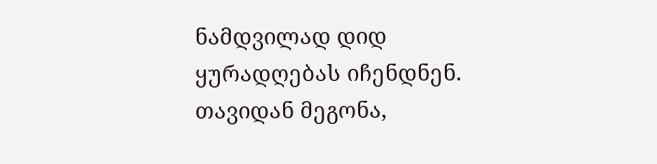ნამდვილად დიდ ყურადღებას იჩენდნენ. თავიდან მეგონა,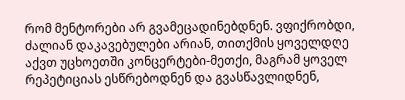რომ მენტორები არ გვამეცადინებდნენ. ვფიქრობდი, ძალიან დაკავებულები არიან, თითქმის ყოველდღე აქვთ უცხოეთში კონცერტები-მეთქი, მაგრამ ყოველ რეპეტიციას ესწრებოდნენ და გვასწავლიდნენ,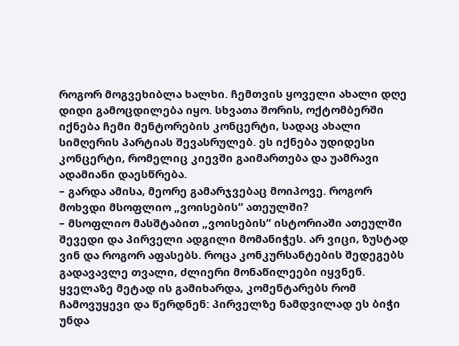როგორ მოგვეხიბლა ხალხი. ჩემთვის ყოველი ახალი დღე დიდი გამოცდილება იყო. სხვათა შორის, ოქტომბერში იქნება ჩემი მენტორების კონცერტი, სადაც ახალი სიმღერის პარტიას შევასრულებ. ეს იქნება უდიდესი კონცერტი, რომელიც კიევში გაიმართება და უამრავი ადამიანი დაესწრება.
– გარდა ამისა, მეორე გამარჯვებაც მოიპოვე. როგორ მოხვდი მსოფლიო „ვოისების“ ათეულში?
– მსოფლიო მასშტაბით „ვოისების“ ისტორიაში ათეულში შევედი და პირველი ადგილი მომანიჭეს. არ ვიცი, ზუსტად ვინ და როგორ აფასებს. როცა კონკურსანტების შედეგებს გადავავლე თვალი, ძლიერი მონაწილეები იყვნენ. ყველაზე მეტად ის გამიხარდა, კომენტარებს რომ ჩამოვუყევი და წერდნენ: პირველზე ნამდვილად ეს ბიჭი უნდა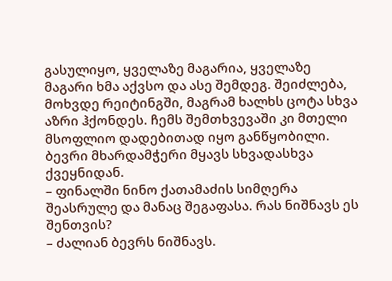გასულიყო, ყველაზე მაგარია, ყველაზე მაგარი ხმა აქვსო და ასე შემდეგ. შეიძლება, მოხვდე რეიტინგში, მაგრამ ხალხს ცოტა სხვა აზრი ჰქონდეს. ჩემს შემთხვევაში კი მთელი მსოფლიო დადებითად იყო განწყობილი. ბევრი მხარდამჭერი მყავს სხვადასხვა ქვეყნიდან.
– ფინალში ნინო ქათამაძის სიმღერა შეასრულე და მანაც შეგაფასა. რას ნიშნავს ეს შენთვის?
– ძალიან ბევრს ნიშნავს.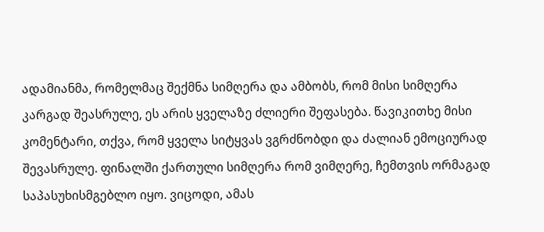ადამიანმა, რომელმაც შექმნა სიმღერა და ამბობს, რომ მისი სიმღერა კარგად შეასრულე, ეს არის ყველაზე ძლიერი შეფასება. წავიკითხე მისი კომენტარი, თქვა, რომ ყველა სიტყვას ვგრძნობდი და ძალიან ემოციურად შევასრულე. ფინალში ქართული სიმღერა რომ ვიმღერე, ჩემთვის ორმაგად საპასუხისმგებლო იყო. ვიცოდი, ამას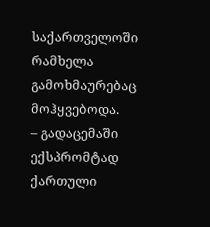საქართველოში რამხელა გამოხმაურებაც მოჰყვებოდა.
– გადაცემაში ექსპრომტად ქართული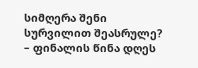სიმღერა შენი სურვილით შეასრულე?
– ფინალის წინა დღეს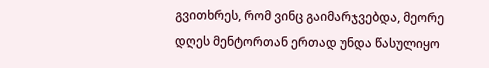გვითხრეს, რომ ვინც გაიმარჯვებდა, მეორე დღეს მენტორთან ერთად უნდა წასულიყო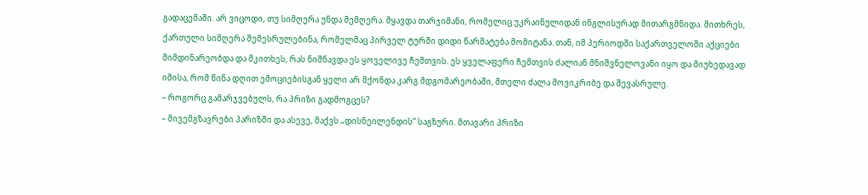გადაცემაში. არ ვიცოდი, თუ სიმღერა უნდა მემღერა. მყავდა თარჯიმანი, რომელიც უკრაინულიდან ინგლისურად მითარგმნიდა. მითხრეს, ქართული სიმღერა შემესრულებინა, რომელმაც პირველ ტურში დიდი წარმატება მომიტანა. თან, იმ პერიოდში საქართველოში აქციები მიმდინარეობდა და მკითხეს, რას ნიშნავდა ეს ყოველივე ჩემთვის. ეს ყველაფერი ჩემთვის ძალიან მნიშვნელოვანი იყო და მიუხედავად იმისა, რომ წინა დღით ემოციებისგან ყელი არ მქონდა კარგ მდგომარეობაში, მთელი ძალა მოვიკრიბე და შევასრულე.
– როგორც გამარჯვებულს, რა პრიზი გადმოგცეს?
– მივემგზავრები პარიზში და ასევე, მაქვს „დისნეილენდის“ საგზური. მთავარი პრიზი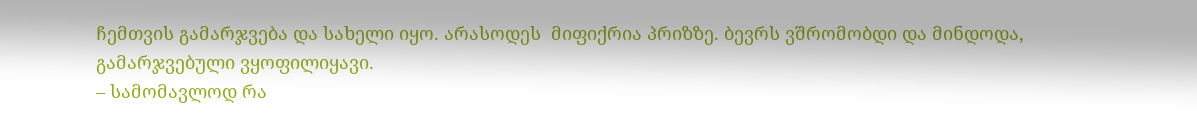ჩემთვის გამარჯვება და სახელი იყო. არასოდეს  მიფიქრია პრიზზე. ბევრს ვშრომობდი და მინდოდა, გამარჯვებული ვყოფილიყავი.
– სამომავლოდ რა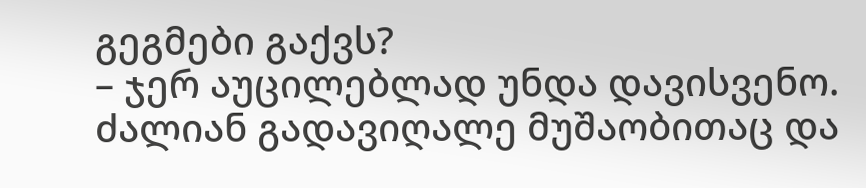გეგმები გაქვს?
– ჯერ აუცილებლად უნდა დავისვენო. ძალიან გადავიღალე მუშაობითაც და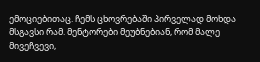ემოციებითაც. ჩემს ცხოვრებაში პირველად მოხდა მსგავსი რამ. მენტორები მეუბნებიან, რომ მალე მივეჩვევი,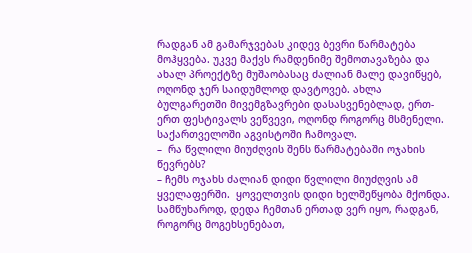რადგან ამ გამარჯვებას კიდევ ბევრი წარმატება მოჰყვება. უკვე მაქვს რამდენიმე შემოთავაზება და ახალ პროექტზე მუშაობასაც ძალიან მალე დავიწყებ, ოღონდ ჯერ საიდუმლოდ დავტოვებ. ახლა ბულგარეთში მივემგზავრები დასასვენებლად, ერთ-ერთ ფესტივალს ვეწვევი, ოღონდ როგორც მსმენელი. საქართველოში აგვისტოში ჩამოვალ.
–  რა წვლილი მიუძღვის შენს წარმატებაში ოჯახის წევრებს?
– ჩემს ოჯახს ძალიან დიდი წვლილი მიუძღვის ამ ყველაფერში.  ყოველთვის დიდი ხელშეწყობა მქონდა. სამწუხაროდ, დედა ჩემთან ერთად ვერ იყო, რადგან, როგორც მოგეხსენებათ,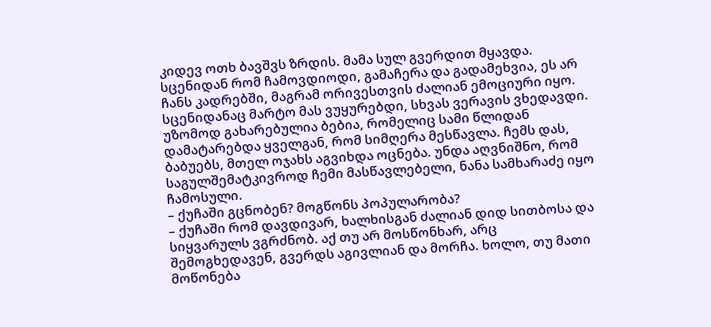კიდევ ოთხ ბავშვს ზრდის. მამა სულ გვერდით მყავდა. სცენიდან რომ ჩამოვდიოდი, გამაჩერა და გადამეხვია, ეს არ ჩანს კადრებში, მაგრამ ორივესთვის ძალიან ემოციური იყო. სცენიდანაც მარტო მას ვუყურებდი, სხვას ვერავის ვხედავდი. უზომოდ გახარებულია ბებია, რომელიც სამი წლიდან დამატარებდა ყველგან, რომ სიმღერა მესწავლა. ჩემს დას, ბაბუებს, მთელ ოჯახს აგვიხდა ოცნება. უნდა აღვნიშნო, რომ  საგულშემატკივროდ ჩემი მასწავლებელი, ნანა სამხარაძე იყო ჩამოსული.
– ქუჩაში გცნობენ? მოგწონს პოპულარობა?
– ქუჩაში რომ დავდივარ, ხალხისგან ძალიან დიდ სითბოსა და სიყვარულს ვგრძნობ. აქ თუ არ მოსწონხარ, არც შემოგხედავენ, გვერდს აგივლიან და მორჩა. ხოლო, თუ მათი მოწონება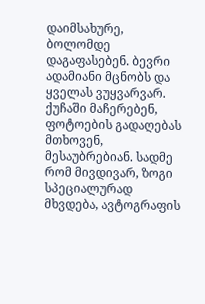დაიმსახურე, ბოლომდე დაგაფასებენ. ბევრი ადამიანი მცნობს და ყველას ვუყვარვარ. ქუჩაში მაჩერებენ, ფოტოების გადაღებას მთხოვენ, მესაუბრებიან. სადმე რომ მივდივარ, ზოგი სპეციალურად მხვდება, ავტოგრაფის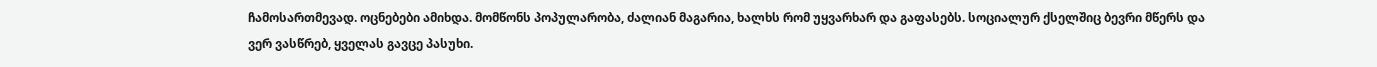ჩამოსართმევად. ოცნებები ამიხდა. მომწონს პოპულარობა, ძალიან მაგარია, ხალხს რომ უყვარხარ და გაფასებს. სოციალურ ქსელშიც ბევრი მწერს და ვერ ვასწრებ, ყველას გავცე პასუხი.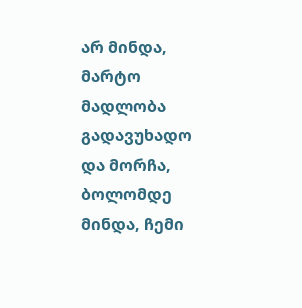არ მინდა, მარტო მადლობა გადავუხადო და მორჩა, ბოლომდე მინდა, ჩემი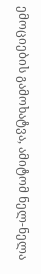ემოციების გამოხატვა, ამიტომ ნელ-ნელა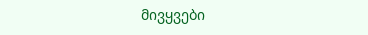მივყვები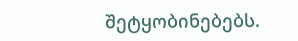შეტყობინებებს.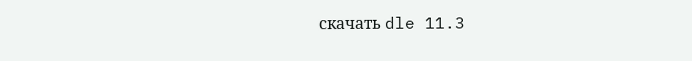скачать dle 11.3